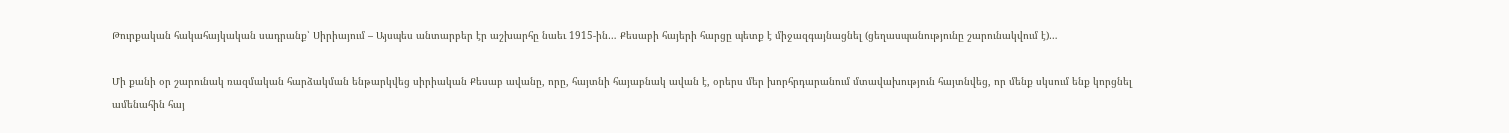Թուրքական հակահայկական սադրանք՝ Սիրիայում – Այսպես անտարբեր էր աշխարհը նաեւ 1915-ին… Քեսաբի հայերի հարցը պետք է միջազգայնացնել (ցեղասպանությունը շարունակվում է)…

Մի քանի օր շարունակ ռազմական հարձակման ենթարկվեց սիրիական Քեսաբ ավանը, որը, հայտնի հայաբնակ ավան է, օրերս մեր խորհրդարանում մտավախություն հայտնվեց, որ մենք սկսում ենք կորցնել ամենահին հայ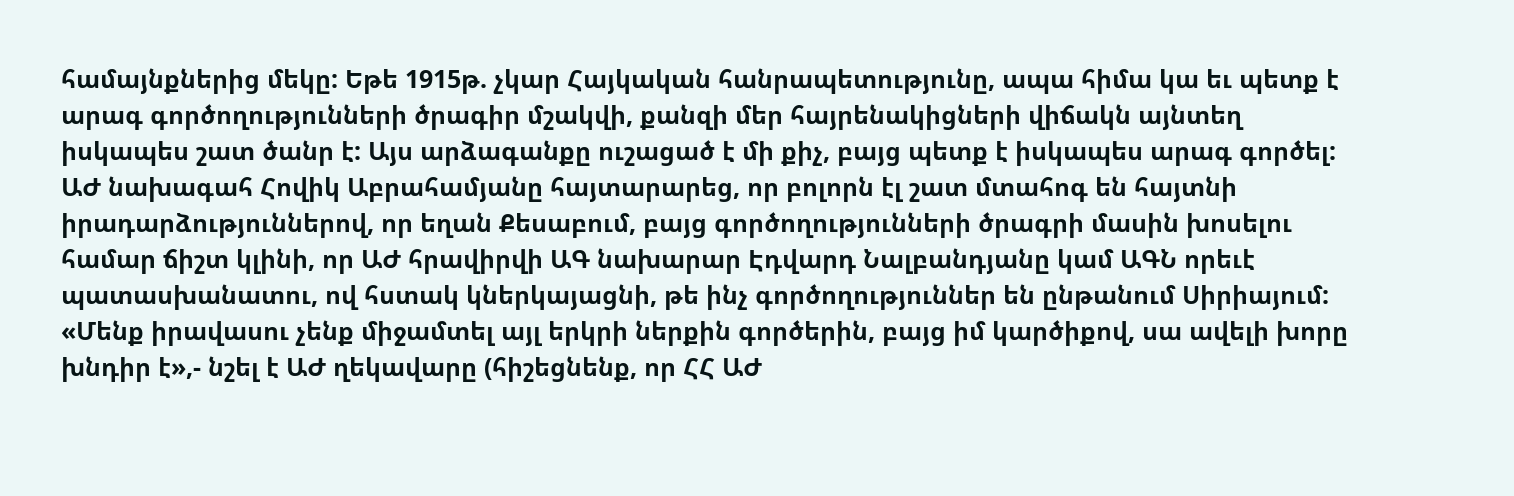համայնքներից մեկը: Եթե 1915թ. չկար Հայկական հանրապետությունը, ապա հիմա կա եւ պետք է  արագ գործողությունների ծրագիր մշակվի, քանզի մեր հայրենակիցների վիճակն այնտեղ իսկապես շատ ծանր է: Այս արձագանքը ուշացած է մի քիչ, բայց պետք է իսկապես արագ գործել: ԱԺ նախագահ Հովիկ Աբրահամյանը հայտարարեց, որ բոլորն էլ շատ մտահոգ են հայտնի իրադարձություններով, որ եղան Քեսաբում, բայց գործողությունների ծրագրի մասին խոսելու համար ճիշտ կլինի, որ ԱԺ հրավիրվի ԱԳ նախարար Էդվարդ Նալբանդյանը կամ ԱԳՆ որեւէ պատասխանատու, ով հստակ կներկայացնի, թե ինչ գործողություններ են ընթանում Սիրիայում: «Մենք իրավասու չենք միջամտել այլ երկրի ներքին գործերին, բայց իմ կարծիքով, սա ավելի խորը խնդիր է»,- նշել է ԱԺ ղեկավարը (հիշեցնենք, որ ՀՀ ԱԺ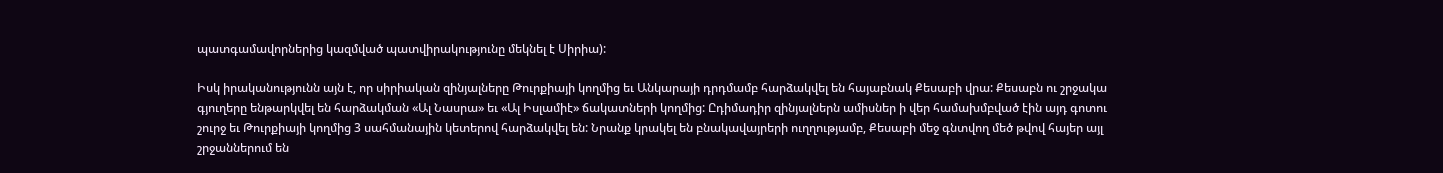պատգամավորներից կազմված պատվիրակությունը մեկնել է Սիրիա):

Իսկ իրականությունն այն է, որ սիրիական զինյալները Թուրքիայի կողմից եւ Անկարայի դրդմամբ հարձակվել են հայաբնակ Քեսաբի վրա: Քեսաբն ու շրջակա գյուղերը ենթարկվել են հարձակման «Ալ Նասրա» եւ «Ալ Իսլամիէ» ճակատների կողմից: Ըդիմադիր զինյալներն ամիսներ ի վեր համախմբված էին այդ գոտու շուրջ եւ Թուրքիայի կողմից 3 սահմանային կետերով հարձակվել են: Նրանք կրակել են բնակավայրերի ուղղությամբ, Քեսաբի մեջ գնտվող մեծ թվով հայեր այլ շրջաններում են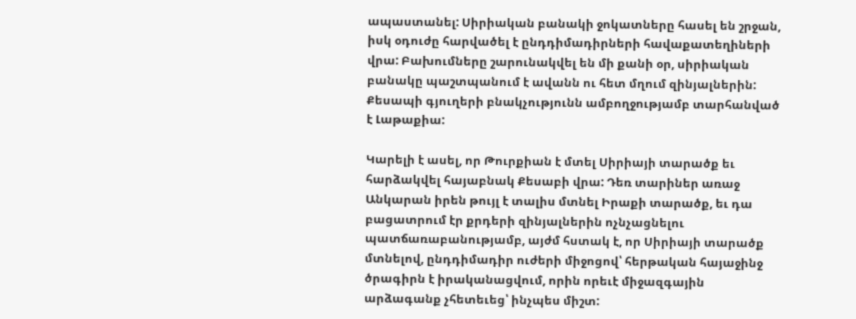ապաստանել: Սիրիական բանակի ջոկատները հասել են շրջան, իսկ օդուժը հարվածել է ընդդիմադիրների հավաքատեղիների վրա: Բախումները շարունակվել են մի քանի օր, սիրիական բանակը պաշտպանում է ավանն ու հետ մղում զինյալներին: Քեսապի գյուղերի բնակչությունն ամբողջությամբ տարհանված է Լաթաքիա:

Կարելի է ասել, որ Թուրքիան է մտել Սիրիայի տարածք եւ հարձակվել հայաբնակ Քեսաբի վրա: Դեռ տարիներ առաջ Անկարան իրեն թույլ է տալիս մտնել Իրաքի տարածք, եւ դա բացատրում էր քրդերի զինյալներին ոչնչացնելու պատճառաբանությամբ, այժմ հստակ է, որ Սիրիայի տարածք մտնելով, ընդդիմադիր ուժերի միջոցով՝ հերթական հայաջինջ ծրագիրն է իրականացվում, որին որեւէ միջազգային արձագանք չհետեւեց՝ ինչպես միշտ: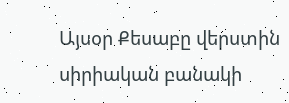Այսօր Քեսաբը վերստին սիրիական բանակի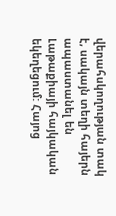վերահսկողության տակ է, սակայն տեղի հայերն ապաստանել են Լաթաքիայի հայկական եկեղեցում: Հայոց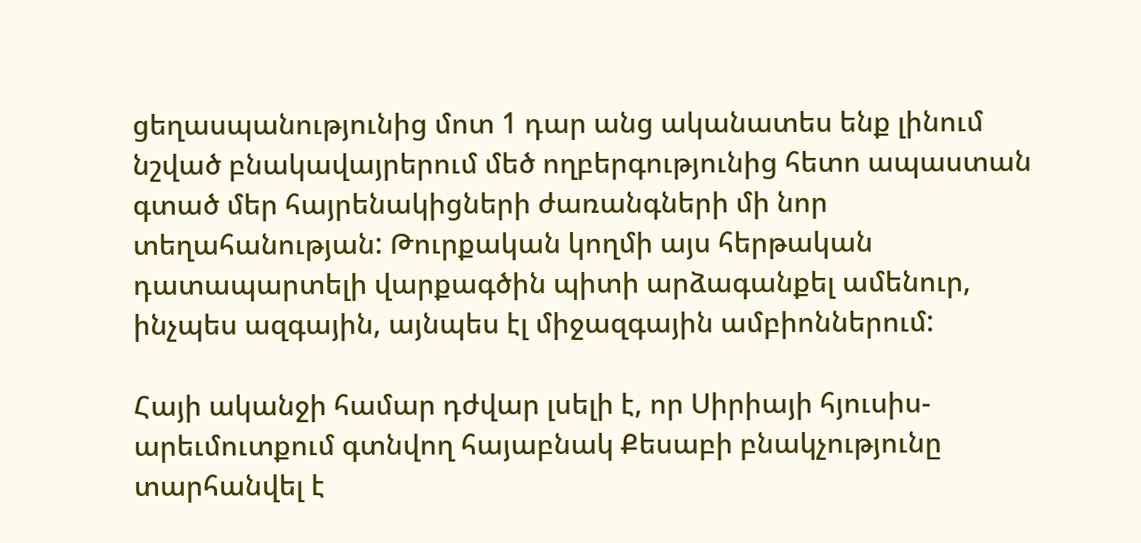ցեղասպանությունից մոտ 1 դար անց ականատես ենք լինում նշված բնակավայրերում մեծ ողբերգությունից հետո ապաստան գտած մեր հայրենակիցների ժառանգների մի նոր տեղահանության: Թուրքական կողմի այս հերթական դատապարտելի վարքագծին պիտի արձագանքել ամենուր, ինչպես ազգային, այնպես էլ միջազգային ամբիոններում:

Հայի ականջի համար դժվար լսելի է, որ Սիրիայի հյուսիս-արեւմուտքում գտնվող հայաբնակ Քեսաբի բնակչությունը տարհանվել է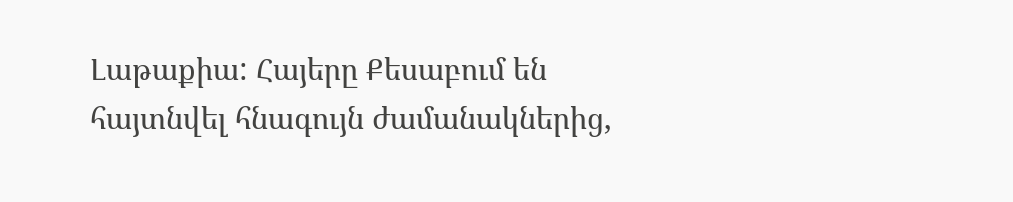Լաթաքիա: Հայերը Քեսաբում են հայտնվել հնագույն ժամանակներից,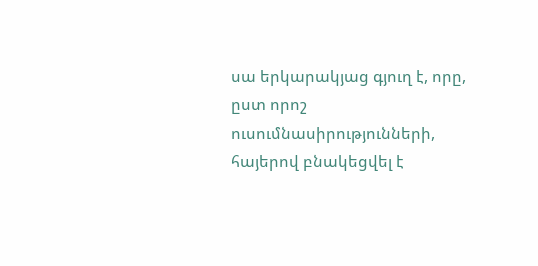սա երկարակյաց գյուղ է, որը, ըստ որոշ ուսումնասիրությունների, հայերով բնակեցվել է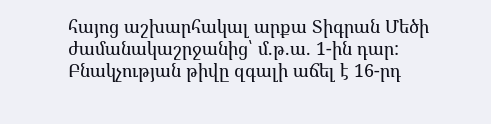հայոց աշխարհակալ արքա Տիգրան Մեծի ժամանակաշրջանից՝ մ.թ.ա. 1-ին դար: Բնակչության թիվը զգալի աճել է 16-րդ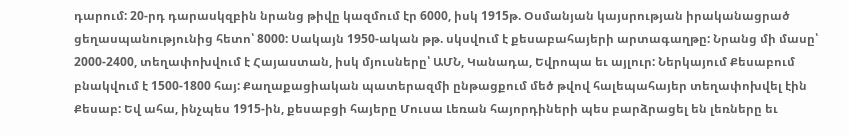դարում: 20-րդ դարասկզբին նրանց թիվը կազմում էր 6000, իսկ 1915թ. Օսմանյան կայսրության իրականացրած ցեղասպանությունից հետո՝ 8000: Սակայն 1950-ական թթ. սկսվում է քեսաբահայերի արտագաղթը: Նրանց մի մասը՝ 2000-2400, տեղափոխվում է Հայաստան, իսկ մյուսները՝ ԱՄՆ, Կանադա, Եվրոպա եւ այլուր: Ներկայում Քեսաբում բնակվում է 1500-1800 հայ: Քաղաքացիական պատերազմի ընթացքում մեծ թվով հալեպահայեր տեղափոխվել էին Քեսաբ: Եվ ահա, ինչպես 1915-ին, քեսաբցի հայերը Մուսա Լեռան հայորդիների պես բարձրացել են լեռները եւ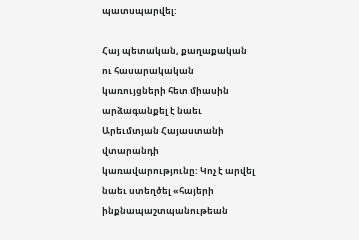պատսպարվել:

Հայ պետական, քաղաքական ու հասարակական կառույցների հետ միասին արձագանքել է նաեւ Արեւմտյան Հայաստանի վտարանդի կառավարությունը: Կոչ է արվել նաեւ ստեղծել «հայերի ինքնապաշտպանութեան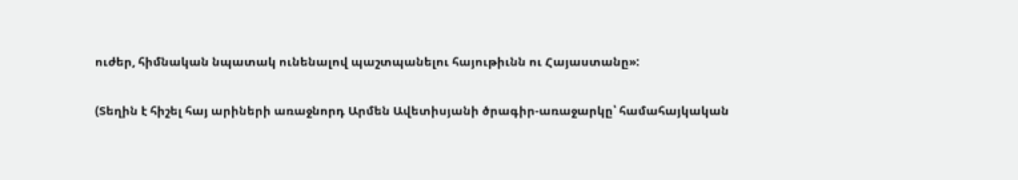ուժեր, հիմնական նպատակ ունենալով պաշտպանելու հայութիւնն ու Հայաստանը»:

(Տեղին է հիշել հայ արիների առաջնորդ Արմեն Ավետիսյանի ծրագիր-առաջարկը՝ համահայկական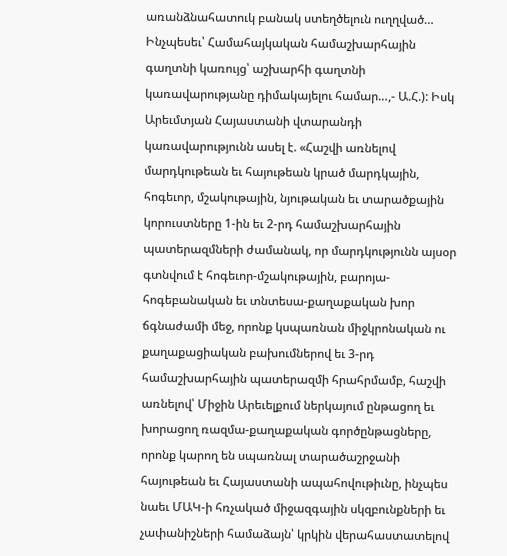առանձնահատուկ բանակ ստեղծելուն ուղղված… Ինչպեսեւ՝ Համահայկական համաշխարհային գաղտնի կառույց՝ աշխարհի գաղտնի կառավարությանը դիմակայելու համար…,- Ա.Հ.): Իսկ Արեւմտյան Հայաստանի վտարանդի կառավարությունն ասել է. «Հաշվի առնելով մարդկութեան եւ հայութեան կրած մարդկային, հոգեւոր, մշակութային, նյութական եւ տարածքային կորուստները 1-ին եւ 2-րդ համաշխարհային պատերազմների ժամանակ, որ մարդկությունն այսօր գտնվում է հոգեւոր-մշակութային, բարոյա-հոգեբանական եւ տնտեսա-քաղաքական խոր ճգնաժամի մեջ, որոնք կսպառնան միջկրոնական ու քաղաքացիական բախումներով եւ 3-րդ համաշխարհային պատերազմի հրահրմամբ, հաշվի առնելով՝ Միջին Արեւելքում ներկայում ընթացող եւ խորացող ռազմա-քաղաքական գործընթացները, որոնք կարող են սպառնալ տարածաշրջանի հայութեան եւ Հայաստանի ապահովութիւնը, ինչպես նաեւ ՄԱԿ-ի հռչակած միջազգային սկզբունքների եւ չափանիշների համաձայն՝ կրկին վերահաստատելով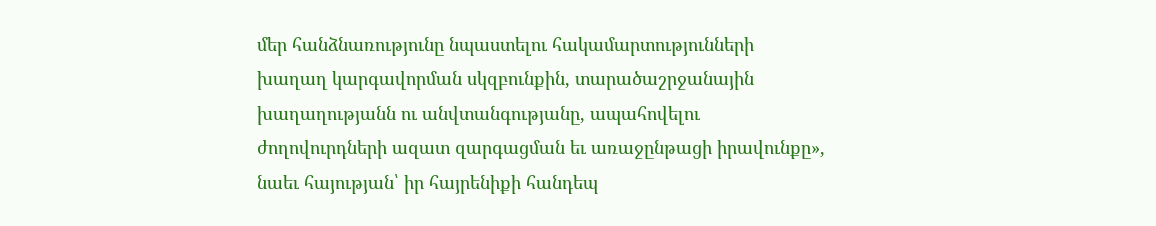մեր հանձնառությունը նպաստելու հակամարտությունների խաղաղ կարգավորման սկզբունքին, տարածաշրջանային խաղաղությանն ու անվտանգությանը, ապահովելու ժողովուրդների ազատ զարգացման եւ առաջընթացի իրավունքը», նաեւ հայության՝ իր հայրենիքի հանդեպ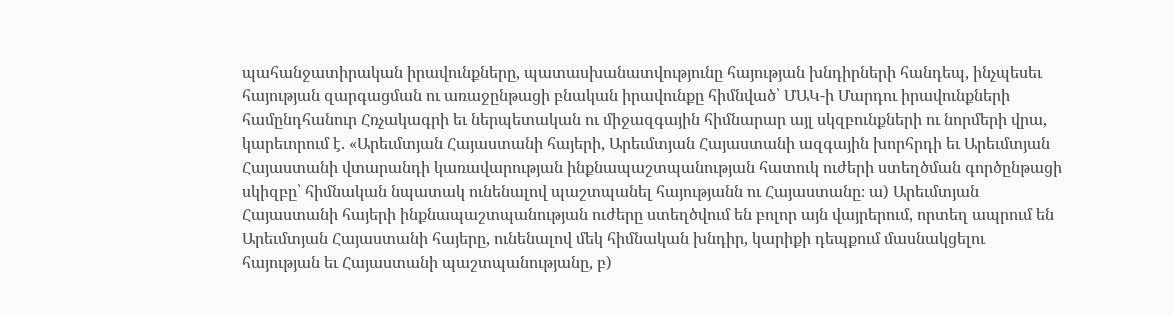պահանջատիրական իրավունքները, պատասխանատվությունը հայության խնդիրների հանդեպ, ինչպեսեւ հայության զարգացման ու առաջընթացի բնական իրավունքը հիմնված՝ ՄԱԿ-ի Մարդու իրավունքների համընդհանուր Հռչակագրի եւ ներպետական ու միջազգային հիմնարար այլ սկզբունքների ու նորմերի վրա, կարեւորում է. «Արեւմտյան Հայաստանի հայերի, Արեւմտյան Հայաստանի ազգային խորհրդի եւ Արեւմտյան Հայաստանի վտարանդի կառավարության ինքնապաշտպանության հատուկ ուժերի ստեղծման գործընթացի սկիզբը՝ հիմնական նպատակ ունենալով պաշտպանել հայությանն ու Հայաստանը։ ա) Արեւմտյան Հայաստանի հայերի ինքնապաշտպանության ուժերը ստեղծվում են բոլոր այն վայրերում, որտեղ ապրում են Արեւմտյան Հայաստանի հայերը, ունենալով մեկ հիմնական խնդիր, կարիքի դեպքում մասնակցելու հայության եւ Հայաստանի պաշտպանությանը, բ)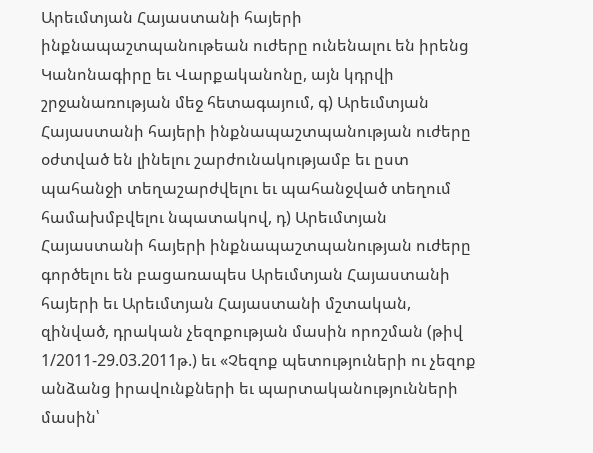Արեւմտյան Հայաստանի հայերի ինքնապաշտպանութեան ուժերը ունենալու են իրենց Կանոնագիրը եւ Վարքականոնը, այն կդրվի շրջանառության մեջ հետագայում, գ) Արեւմտյան Հայաստանի հայերի ինքնապաշտպանության ուժերը օժտված են լինելու շարժունակությամբ եւ ըստ պահանջի տեղաշարժվելու եւ պահանջված տեղում համախմբվելու նպատակով, դ) Արեւմտյան Հայաստանի հայերի ինքնապաշտպանության ուժերը գործելու են բացառապես Արեւմտյան Հայաստանի հայերի եւ Արեւմտյան Հայաստանի մշտական, զինված, դրական չեզոքության մասին որոշման (թիվ 1/2011-29.03.2011թ.) եւ «Չեզոք պետություների ու չեզոք անձանց իրավունքների եւ պարտականությունների մասին՝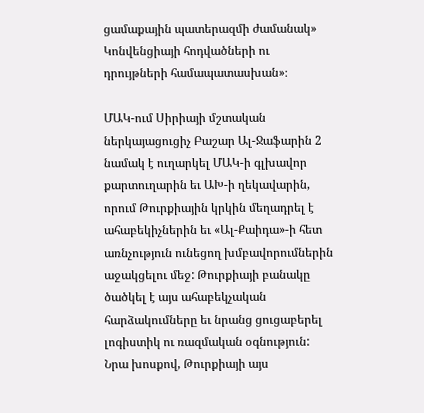ցամաքային պատերազմի ժամանակ» Կոնվենցիայի հոդվածների ու դրույթների համապատասխան»։

ՄԱԿ-ում Սիրիայի մշտական ներկայացուցիչ Բաշար Ալ-Ջաֆարին 2 նամակ է ուղարկել ՄԱԿ-ի գլխավոր քարտուղարին եւ ԱԽ-ի ղեկավարին, որում Թուրքիային կրկին մեղադրել է ահաբեկիչներին եւ «Ալ-Քաիդա»-ի հետ առնչություն ունեցող խմբավորումներին աջակցելու մեջ: Թուրքիայի բանակը ծածկել է այս ահաբեկչական հարձակումները եւ նրանց ցուցաբերել լոգիստիկ ու ռազմական օգնություն: Նրա խոսքով, Թուրքիայի այս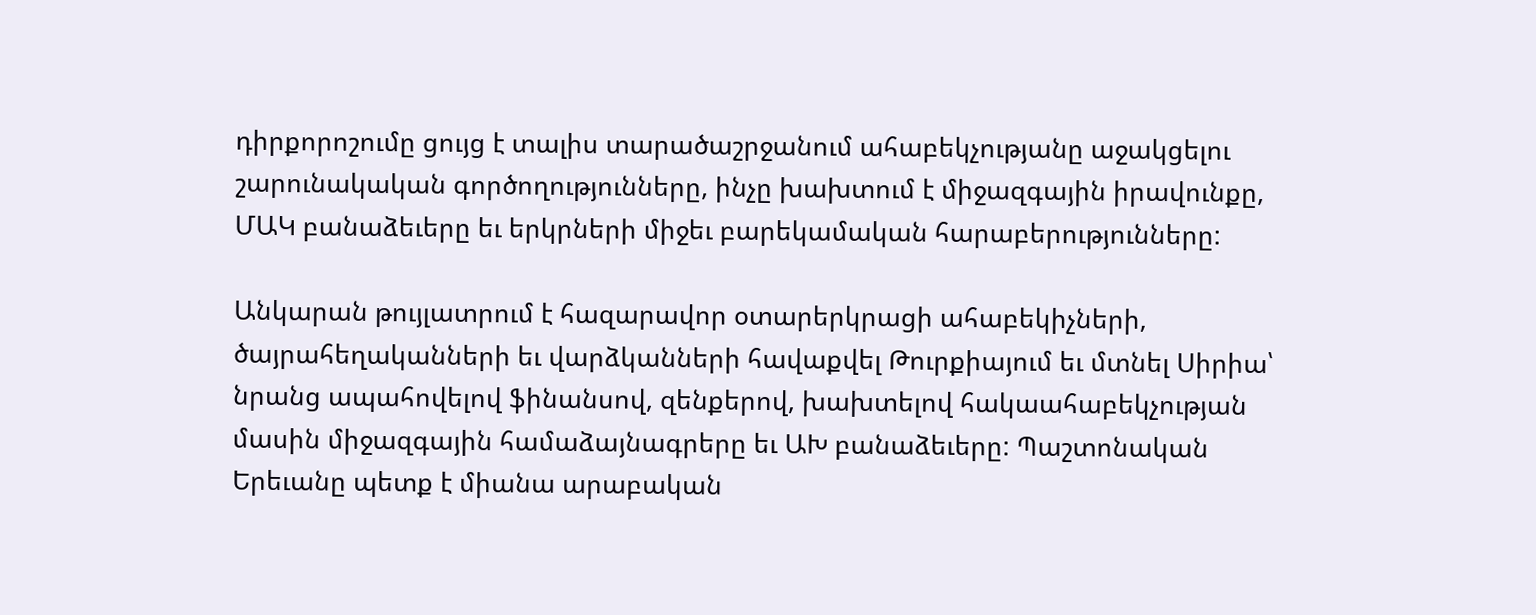դիրքորոշումը ցույց է տալիս տարածաշրջանում ահաբեկչությանը աջակցելու  շարունակական գործողությունները, ինչը խախտում է միջազգային իրավունքը, ՄԱԿ բանաձեւերը եւ երկրների միջեւ բարեկամական հարաբերությունները:

Անկարան թույլատրում է հազարավոր օտարերկրացի ահաբեկիչների, ծայրահեղականների եւ վարձկանների հավաքվել Թուրքիայում եւ մտնել Սիրիա՝ նրանց ապահովելով ֆինանսով, զենքերով, խախտելով հակաահաբեկչության մասին միջազգային համաձայնագրերը եւ ԱԽ բանաձեւերը: Պաշտոնական Երեւանը պետք է միանա արաբական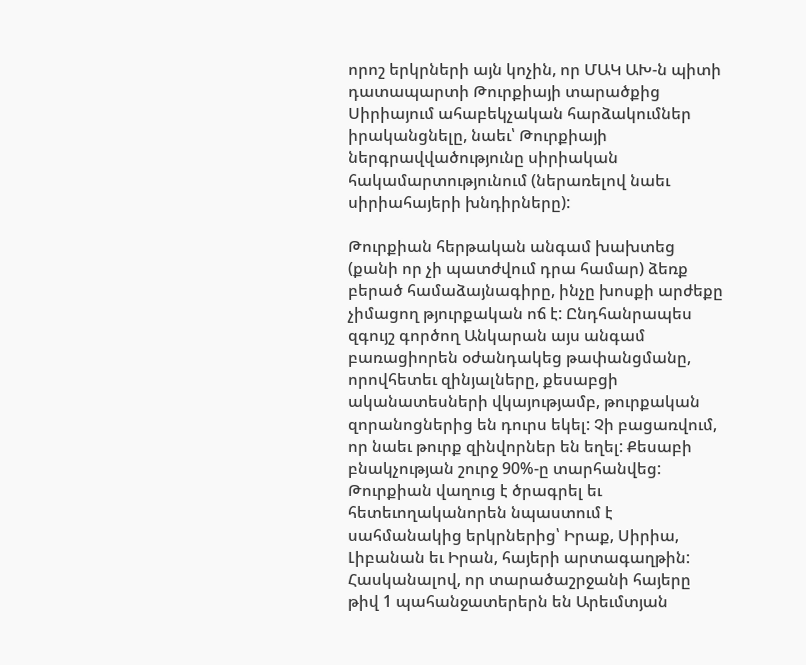որոշ երկրների այն կոչին, որ ՄԱԿ ԱԽ-ն պիտի դատապարտի Թուրքիայի տարածքից Սիրիայում ահաբեկչական հարձակումներ իրականցնելը, նաեւ՝ Թուրքիայի ներգրավվածությունը սիրիական հակամարտությունում (ներառելով նաեւ սիրիահայերի խնդիրները):

Թուրքիան հերթական անգամ խախտեց (քանի որ չի պատժվում դրա համար) ձեռք բերած համաձայնագիրը, ինչը խոսքի արժեքը չիմացող թյուրքական ոճ է: Ընդհանրապես զգույշ գործող Անկարան այս անգամ բառացիորեն օժանդակեց թափանցմանը, որովհետեւ զինյալները, քեսաբցի ականատեսների վկայությամբ, թուրքական զորանոցներից են դուրս եկել: Չի բացառվում, որ նաեւ թուրք զինվորներ են եղել: Քեսաբի բնակչության շուրջ 90%-ը տարհանվեց: Թուրքիան վաղուց է ծրագրել եւ հետեւողականորեն նպաստում է սահմանակից երկրներից՝ Իրաք, Սիրիա, Լիբանան եւ Իրան, հայերի արտագաղթին: Հասկանալով, որ տարածաշրջանի հայերը թիվ 1 պահանջատերերն են Արեւմտյան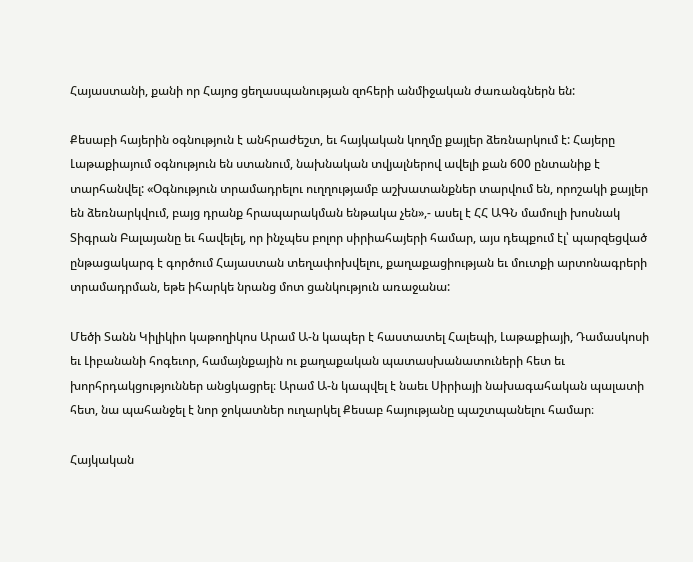Հայաստանի, քանի որ Հայոց ցեղասպանության զոհերի անմիջական ժառանգներն են:

Քեսաբի հայերին օգնություն է անհրաժեշտ, եւ հայկական կողմը քայլեր ձեռնարկում է: Հայերը Լաթաքիայում օգնություն են ստանում, նախնական տվյալներով ավելի քան 600 ընտանիք է տարհանվել: «Օգնություն տրամադրելու ուղղությամբ աշխատանքներ տարվում են, որոշակի քայլեր են ձեռնարկվում, բայց դրանք հրապարակման ենթակա չեն»,- ասել է ՀՀ ԱԳՆ մամուլի խոսնակ Տիգրան Բալայանը եւ հավելել, որ ինչպես բոլոր սիրիահայերի համար, այս դեպքում էլ՝ պարզեցված ընթացակարգ է գործում Հայաստան տեղափոխվելու, քաղաքացիության եւ մուտքի արտոնագրերի տրամադրման, եթե իհարկե նրանց մոտ ցանկություն առաջանա:

Մեծի Տանն Կիլիկիո կաթողիկոս Արամ Ա-ն կապեր է հաստատել Հալեպի, Լաթաքիայի, Դամասկոսի եւ Լիբանանի հոգեւոր, համայնքային ու քաղաքական պատասխանատուների հետ եւ խորհրդակցություններ անցկացրել։ Արամ Ա-ն կապվել է նաեւ Սիրիայի նախագահական պալատի հետ, նա պահանջել է նոր ջոկատներ ուղարկել Քեսաբ հայությանը պաշտպանելու համար։

Հայկական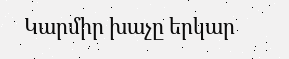Կարմիր խաչը երկար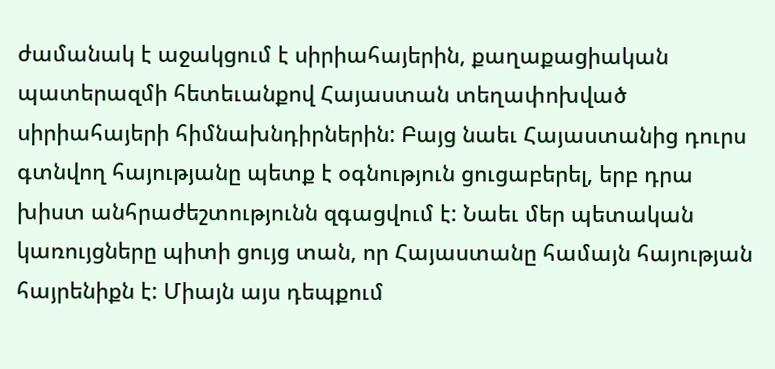ժամանակ է աջակցում է սիրիահայերին, քաղաքացիական պատերազմի հետեւանքով Հայաստան տեղափոխված սիրիահայերի հիմնախնդիրներին: Բայց նաեւ Հայաստանից դուրս գտնվող հայությանը պետք է օգնություն ցուցաբերել, երբ դրա խիստ անհրաժեշտությունն զգացվում է: Նաեւ մեր պետական կառույցները պիտի ցույց տան, որ Հայաստանը համայն հայության հայրենիքն է: Միայն այս դեպքում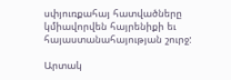սփյուռքահայ հատվածները կմիավորվեն հայրենիքի եւ հայաստանահայության շուրջ:

Արտակ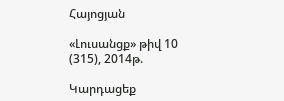Հայոցյան

«Լուսանցք» թիվ 10 (315), 2014թ.

Կարդացեք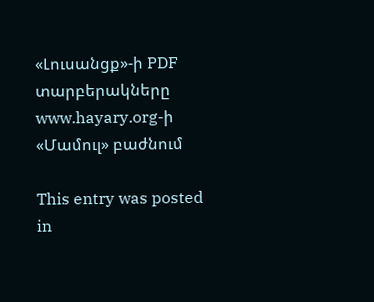«Լուսանցք»-ի PDF տարբերակները www.hayary.org-ի «Մամուլ» բաժնում

This entry was posted in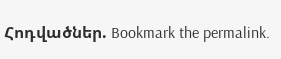Հոդվածներ. Bookmark the permalink.